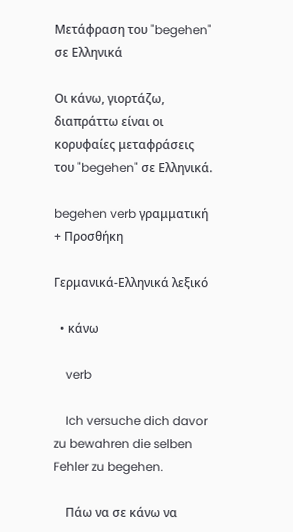Μετάφραση του "begehen" σε Ελληνικά

Οι κάνω, γιορτάζω, διαπράττω είναι οι κορυφαίες μεταφράσεις του "begehen" σε Ελληνικά.

begehen verb γραμματική
+ Προσθήκη

Γερμανικά-Ελληνικά λεξικό

  • κάνω

    verb

    Ich versuche dich davor zu bewahren die selben Fehler zu begehen.

    Πάω να σε κάνω να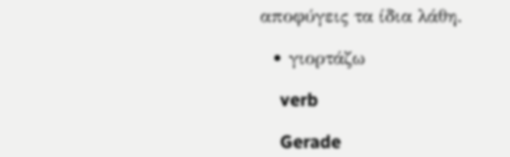αποφύγεις τα ίδια λάθη.

  • γιορτάζω

    verb

    Gerade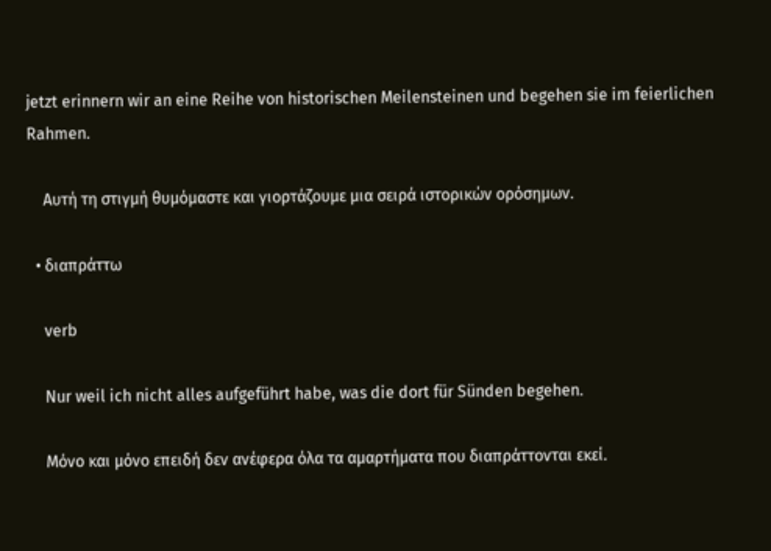jetzt erinnern wir an eine Reihe von historischen Meilensteinen und begehen sie im feierlichen Rahmen.

    Αυτή τη στιγμή θυμόμαστε και γιορτάζουμε μια σειρά ιστορικών ορόσημων.

  • διαπράττω

    verb

    Nur weil ich nicht alles aufgeführt habe, was die dort für Sünden begehen.

    Mόνο και μόνο επειδή δεν ανέφερα όλα τα αμαρτήματα που διαπράττονται εκεί.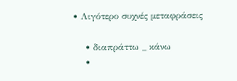• Λιγότερο συχνές μεταφράσεις

    • διαπράττω _ κάνω
    •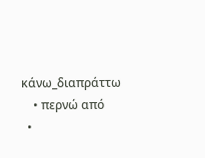κάνω_διαπράττω
    • περνώ από
  •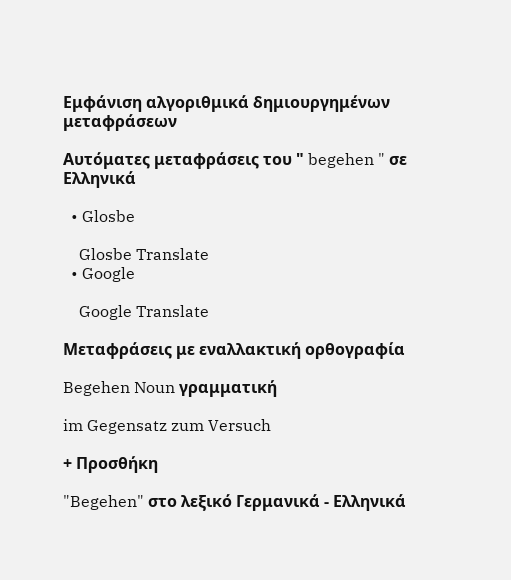Εμφάνιση αλγοριθμικά δημιουργημένων μεταφράσεων

Αυτόματες μεταφράσεις του " begehen " σε Ελληνικά

  • Glosbe

    Glosbe Translate
  • Google

    Google Translate

Μεταφράσεις με εναλλακτική ορθογραφία

Begehen Noun γραμματική

im Gegensatz zum Versuch

+ Προσθήκη

"Begehen" στο λεξικό Γερμανικά - Ελληνικά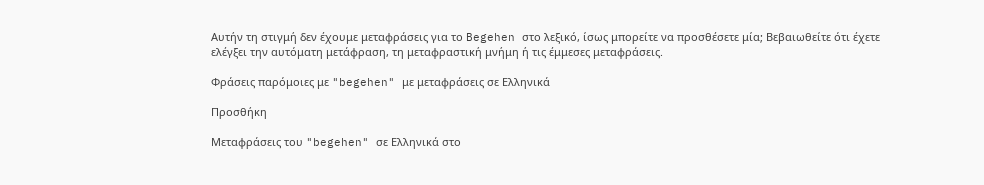Αυτήν τη στιγμή δεν έχουμε μεταφράσεις για το Begehen στο λεξικό, ίσως μπορείτε να προσθέσετε μία; Βεβαιωθείτε ότι έχετε ελέγξει την αυτόματη μετάφραση, τη μεταφραστική μνήμη ή τις έμμεσες μεταφράσεις.

Φράσεις παρόμοιες με "begehen" με μεταφράσεις σε Ελληνικά

Προσθήκη

Μεταφράσεις του "begehen" σε Ελληνικά στο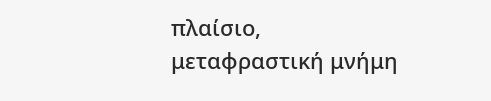πλαίσιο, μεταφραστική μνήμη